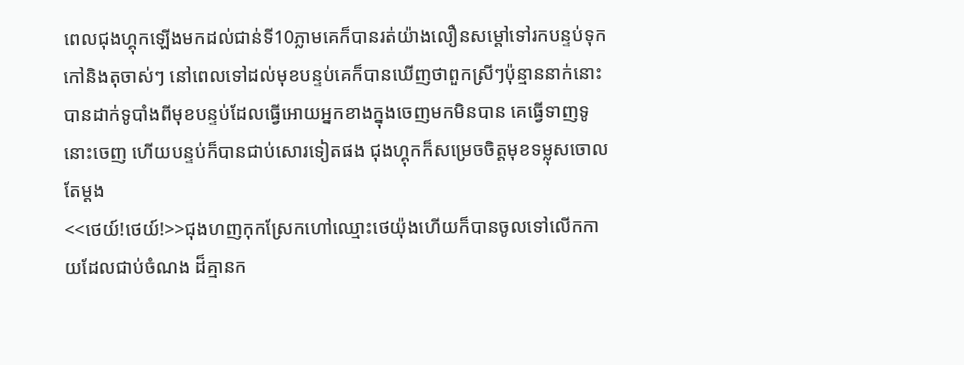ពេលជុងហ្គុកឡើងមកដល់ជាន់ទី10ភ្លាមគេក៏បានរត់យ៉ាងលឿនសម្តៅទៅរកបន្ទប់ទុកកៅនិងតុចាស់ៗ នៅពេលទៅដល់មុខបន្ទប់គេក៏បានឃើញថាពួកស្រីៗប៉ុន្មាននាក់នោះបានដាក់ទូបាំងពីមុខបន្ទប់ដែលធ្វើអោយអ្នកខាងក្នុងចេញមកមិនបាន គេធ្វើទាញទូនោះចេញ ហើយបន្ទប់ក៏បានជាប់សោរទៀតផង ជុងហ្គុកក៏សម្រេចចិត្តមុខទម្លុសចោលតែម្តង
<<ថេយ៍!ថេយ៍!>>ជុងហញកុកស្រែកហៅឈ្មោះថេយ៉ុងហើយក៏បានចូលទៅលើកកាយដែលជាប់ចំណង ដ៏គ្មានក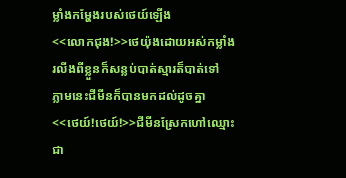ម្លាំងកម្ហែងរបស់ថេយ៍ឡើង
<<លោកជុង!>>ថេយ៉ុងដោយអស់កម្លាំងរលីងពីខ្លួនក៏សន្លប់បាត់ស្មារត៏បាត់ទៅ
ភ្លាមនេះជីមីនក៏បានមកដល់ដូចគ្នា
<<ថេយ៍!ថេយ៍!>>ជីមីនស្រែកហៅឈ្មោះជា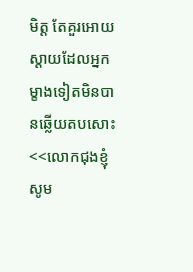មិត្ត តែគួរអោយស្តាយដែលអ្នកម្ខាងទៀតមិនបានឆ្លើយតបសោះ
<<លោកជុងខ្ញុំសូម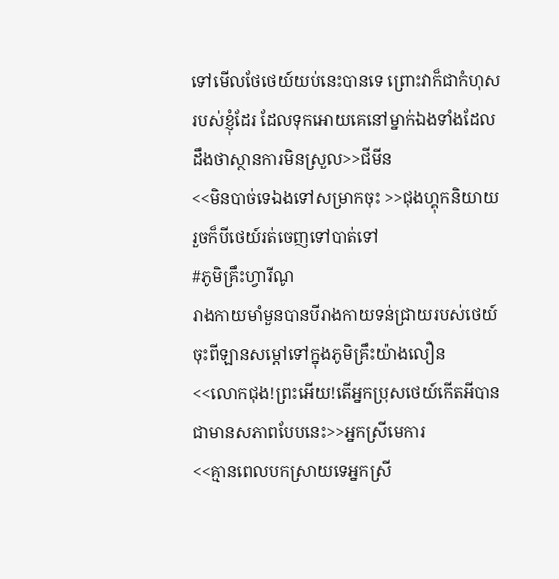ទៅមើលថែថេយ៍យប់នេះបានទេ ព្រោះវាក៏ជាកំហុសរបស់ខ្ញុំដែរ ដែលទុកអោយគេនៅម្នាក់ឯងទាំងដែលដឹងថាស្ថានការមិនស្រួល>>ជីមីន
<<មិនបាច់ទេឯងទៅសម្រាកចុះ >>ជុងហ្គុកនិយាយរួចក៏បីថេយ៍រត់ចេញទៅបាត់ទៅ
#ភូមិគ្រឹះហ្វារីណូ
រាងកាយមាំមួនបានបីរាងកាយទន់ជ្រាយរបស់ថេយ៍ចុះពីឡានសម្តៅទៅក្នុងភូមិគ្រឹះយ៉ាងលឿន
<<លោកជុង!ព្រះអើយ!តើអ្នកប្រុសថេយ៍កើតអីបានជាមានសភាពបែបនេះ>>អ្នកស្រីមេការ
<<គ្មានពេលបកស្រាយទេអ្នកស្រី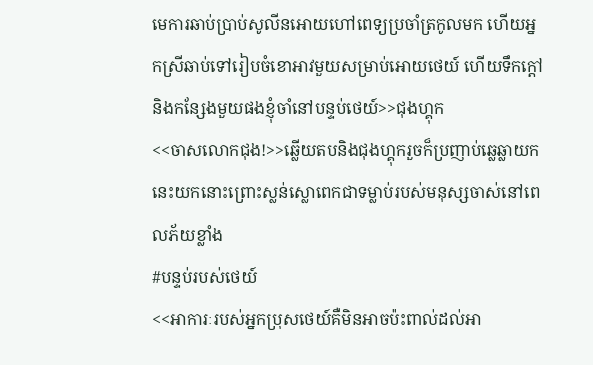មេការឆាប់ប្រាប់សូលីនអោយហៅពេទ្យប្រចាំត្រកូលមក ហើយអ្នកស្រីឆាប់ទៅរៀបចំខោអាវមួយសម្រាប់អោយថេយ៍ ហើយទឹកក្តៅនិងកន្សែងមួយផងខ្ញុំចាំនៅបន្ទប់ថេយ៍>>ជុងហ្គុក
<<ចាសលោកជុង!>>ឆ្លើយតបនិងជុងហ្គុករួចក៏ប្រញាប់ឆ្លេឆ្លាយកនេះយកនោះព្រោះស្លន់ស្លោពេកជាទម្លាប់របស់មនុស្សចាស់នៅពេលភ័យខ្លាំង
#បន្ទប់របស់ថេយ៍
<<អាការៈរបស់អ្នកប្រុសថេយ៍គឺមិនអាចប៉ះពាល់ដល់អា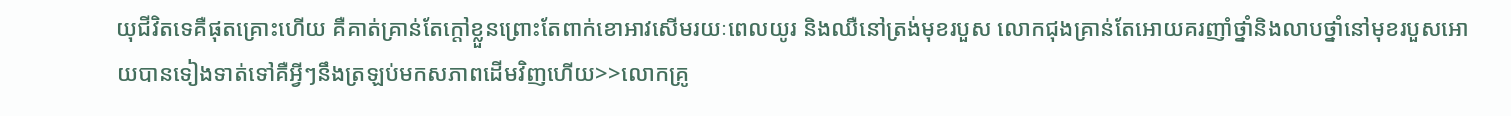យុជីវិតទេគឺផុតគ្រោះហើយ គឺគាត់គ្រាន់តែក្តៅខ្លួនព្រោះតែពាក់ខោអាវសើមរយៈពេលយូរ និងឈឺនៅត្រង់មុខរបួស លោកជុងគ្រាន់តែអោយគរញាំថ្នាំនិងលាបថ្នាំនៅមុខរបួសអោយបានទៀងទាត់ទៅគឺអ្វីៗនឹងត្រឡប់មកសភាពដើមវិញហើយ>>លោកគ្រូ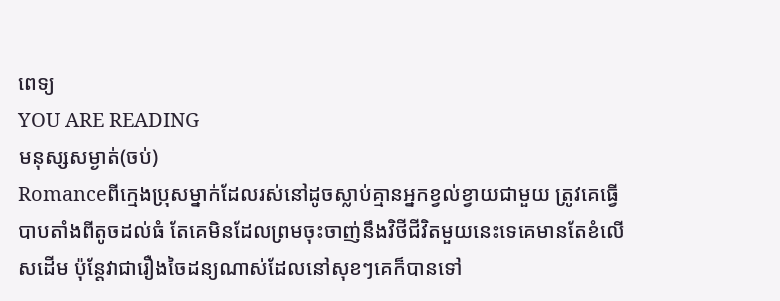ពេទ្យ
YOU ARE READING
មនុស្សសម្ងាត់(ចប់)
Romanceពីក្មេងប្រុសម្នាក់ដែលរស់នៅដូចស្លាប់គ្មានអ្នកខ្វល់ខ្វាយជាមួយ ត្រូវគេធ្វើបាបតាំងពីតូចដល់ធំ តែគេមិនដែលព្រមចុះចាញ់នឹងវិថីជីវិតមួយនេះទេគេមានតែខំលើសដើម ប៉ុន្តែវាជារឿងចៃដន្យណាស់ដែលនៅសុខៗគេក៏បានទៅ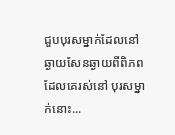ជួបបុរសម្នាក់ដែលនៅឆ្ងាយសែនឆ្ងាយពីពិភពដែលគេរស់នៅ បុរសម្នាក់នោះ...